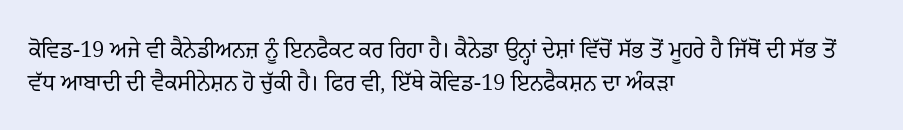ਕੋਵਿਡ-19 ਅਜੇ ਵੀ ਕੈਨੇਡੀਅਨਜ਼ ਨੂੰ ਇਨਫੈਕਟ ਕਰ ਰਿਹਾ ਹੈ। ਕੈਨੇਡਾ ਉਨ੍ਹਾਂ ਦੇਸ਼ਾਂ ਵਿੱਚੋਂ ਸੱਭ ਤੋਂ ਮੂਹਰੇ ਹੈ ਜਿੱਥੋਂ ਦੀ ਸੱਭ ਤੋਂ ਵੱਧ ਆਬਾਦੀ ਦੀ ਵੈਕਸੀਨੇਸ਼ਨ ਹੋ ਚੁੱਕੀ ਹੈ। ਫਿਰ ਵੀ, ਇੱਥੇ ਕੋਵਿਡ-19 ਇਨਫੈਕਸ਼ਨ ਦਾ ਅੰਕੜਾ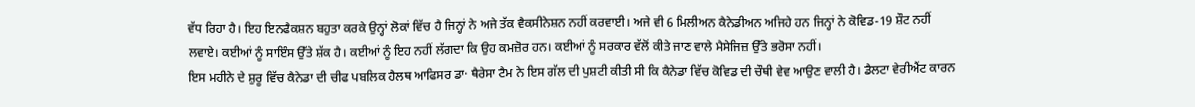ਵੱਧ ਰਿਹਾ ਹੈ। ਇਹ ਇਨਫੈਕਸ਼ਨ ਬਹੁਤਾ ਕਰਕੇ ਉਨ੍ਹਾਂ ਲੋਕਾਂ ਵਿੱਚ ਹੈ ਜਿਨ੍ਹਾਂ ਨੇ ਅਜੇ ਤੱਕ ਵੈਕਸੀਨੇਸ਼ਨ ਨਹੀਂ ਕਰਵਾਈ। ਅਜੇ ਵੀ 6 ਮਿਲੀਅਨ ਕੈਨੇਡੀਅਨ ਅਜਿਹੇ ਹਨ ਜਿਨ੍ਹਾਂ ਨੇ ਕੋਵਿਡ-19 ਸ਼ੌਟ ਨਹੀਂ ਲਵਾਏ। ਕਈਆਂ ਨੂੰ ਸਾਇੰਸ ਉੱਤੇ ਸ਼ੱਕ ਹੈ। ਕਈਆਂ ਨੂੰ ਇਹ ਨਹੀਂ ਲੱਗਦਾ ਕਿ ਉਹ ਕਮਜ਼ੋਰ ਹਨ। ਕਈਆਂ ਨੂੰ ਸਰਕਾਰ ਵੱਲੋਂ ਕੀਤੇ ਜਾਣ ਵਾਲੇ ਮੈਸੇਜਿਜ਼ ਉੱਤੇ ਭਰੋਸਾ ਨਹੀਂ।
ਇਸ ਮਹੀਨੇ ਦੇ ਸ਼ੁਰੂ ਵਿੱਚ ਕੈਨੇਡਾ ਦੀ ਚੀਫ ਪਬਲਿਕ ਹੈਲਥ ਆਫਿਸਰ ਡਾ· ਥੈਰੇਸਾ ਟੈਮ ਨੇ ਇਸ ਗੱਲ ਦੀ ਪੁਸ਼ਟੀ ਕੀਤੀ ਸੀ ਕਿ ਕੈਨੇਡਾ ਵਿੱਚ ਕੋਵਿਡ ਦੀ ਚੌਥੀ ਵੇਵ ਆਉਣ ਵਾਲੀ ਹੈ। ਡੈਲਟਾ ਵੇਰੀਐਂਟ ਕਾਰਨ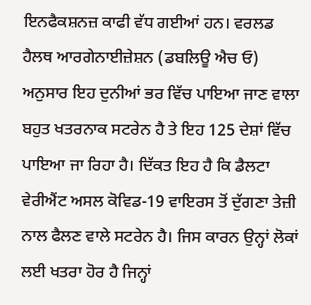ਇਨਫੈਕਸ਼ਨਜ਼ ਕਾਫੀ ਵੱਧ ਗਈਆਂ ਹਨ। ਵਰਲਡ ਹੈਲਥ ਆਰਗੇਨਾਈਜ਼ੇਸ਼ਨ (ਡਬਲਿਊ ਐਚ ਓ) ਅਨੁਸਾਰ ਇਹ ਦੁਨੀਆਂ ਭਰ ਵਿੱਚ ਪਾਇਆ ਜਾਣ ਵਾਲਾ ਬਹੁਤ ਖਤਰਨਾਕ ਸਟਰੇਨ ਹੈ ਤੇ ਇਹ 125 ਦੇਸ਼ਾਂ ਵਿੱਚ ਪਾਇਆ ਜਾ ਰਿਹਾ ਹੈ। ਦਿੱਕਤ ਇਹ ਹੈ ਕਿ ਡੈਲਟਾ ਵੇਰੀਐਂਟ ਅਸਲ ਕੋਵਿਡ-19 ਵਾਇਰਸ ਤੋਂ ਦੁੱਗਣਾ ਤੇਜ਼ੀ ਨਾਲ ਫੈਲਣ ਵਾਲੇ ਸਟਰੇਨ ਹੈ। ਜਿਸ ਕਾਰਨ ਉਨ੍ਹਾਂ ਲੋਕਾਂ ਲਈ ਖਤਰਾ ਹੋਰ ਹੈ ਜਿਨ੍ਹਾਂ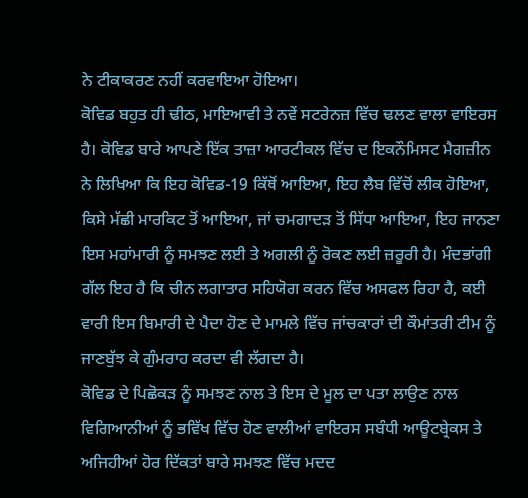ਨੇ ਟੀਕਾਕਰਣ ਨਹੀਂ ਕਰਵਾਇਆ ਹੋਇਆ।
ਕੋਵਿਡ ਬਹੁਤ ਹੀ ਢੀਠ, ਮਾਇਆਵੀ ਤੇ ਨਵੇਂ ਸਟਰੇਨਜ਼ ਵਿੱਚ ਢਲਣ ਵਾਲਾ ਵਾਇਰਸ ਹੈ। ਕੋਵਿਡ ਬਾਰੇ ਆਪਣੇ ਇੱਕ ਤਾਜ਼ਾ ਆਰਟੀਕਲ ਵਿੱਚ ਦ ਇਕਨੌਮਿਸਟ ਮੈਗਜ਼ੀਨ ਨੇ ਲਿਖਿਆ ਕਿ ਇਹ ਕੋਵਿਡ-19 ਕਿੱਥੋਂ ਆਇਆ, ਇਹ ਲੈਬ ਵਿੱਚੋਂ ਲੀਕ ਹੋਇਆ, ਕਿਸੇ ਮੱਛੀ ਮਾਰਕਿਟ ਤੋਂ ਆਇਆ, ਜਾਂ ਚਮਗਾਦੜ ਤੋਂ ਸਿੱਧਾ ਆਇਆ, ਇਹ ਜਾਨਣਾ ਇਸ ਮਹਾਂਮਾਰੀ ਨੂੰ ਸਮਝਣ ਲਈ ਤੇ ਅਗਲੀ ਨੂੰ ਰੋਕਣ ਲਈ ਜ਼ਰੂਰੀ ਹੈ। ਮੰਦਭਾਂਗੀ ਗੱਲ ਇਹ ਹੈ ਕਿ ਚੀਨ ਲਗਾਤਾਰ ਸਹਿਯੋਗ ਕਰਨ ਵਿੱਚ ਅਸਫਲ ਰਿਹਾ ਹੈ, ਕਈ ਵਾਰੀ ਇਸ ਬਿਮਾਰੀ ਦੇ ਪੈਦਾ ਹੋਣ ਦੇ ਮਾਮਲੇ ਵਿੱਚ ਜਾਂਚਕਾਰਾਂ ਦੀ ਕੌਮਾਂਤਰੀ ਟੀਮ ਨੂੰ ਜਾਣਬੁੱਝ ਕੇ ਗੁੰਮਰਾਹ ਕਰਦਾ ਵੀ ਲੱਗਦਾ ਹੈ।
ਕੋਵਿਡ ਦੇ ਪਿਛੋਕੜ ਨੂੰ ਸਮਝਣ ਨਾਲ ਤੇ ਇਸ ਦੇ ਮੂਲ ਦਾ ਪਤਾ ਲਾਉਣ ਨਾਲ ਵਿਗਿਆਨੀਆਂ ਨੂੰ ਭਵਿੱਖ ਵਿੱਚ ਹੋਣ ਵਾਲੀਆਂ ਵਾਇਰਸ ਸਬੰਧੀ ਆਊਟਬ੍ਰੇਕਸ ਤੇ ਅਜਿਹੀਆਂ ਹੋਰ ਦਿੱਕਤਾਂ ਬਾਰੇ ਸਮਝਣ ਵਿੱਚ ਮਦਦ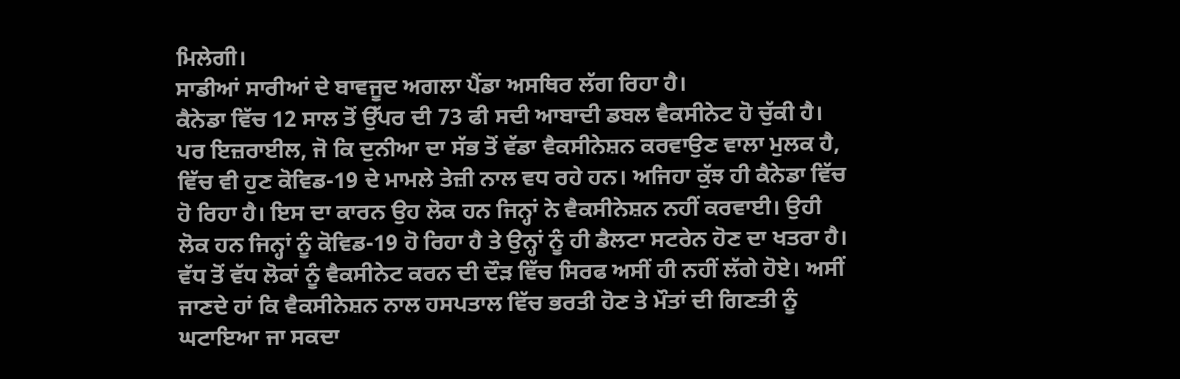ਮਿਲੇਗੀ।
ਸਾਡੀਆਂ ਸਾਰੀਆਂ ਦੇ ਬਾਵਜੂਦ ਅਗਲਾ ਪੈਂਡਾ ਅਸਥਿਰ ਲੱਗ ਰਿਹਾ ਹੈ।
ਕੈਨੇਡਾ ਵਿੱਚ 12 ਸਾਲ ਤੋਂ ਉੱਪਰ ਦੀ 73 ਫੀ ਸਦੀ ਆਬਾਦੀ ਡਬਲ ਵੈਕਸੀਨੇਟ ਹੋ ਚੁੱਕੀ ਹੈ। ਪਰ ਇਜ਼ਰਾਈਲ, ਜੋ ਕਿ ਦੁਨੀਆ ਦਾ ਸੱਭ ਤੋਂ ਵੱਡਾ ਵੈਕਸੀਨੇਸ਼ਨ ਕਰਵਾਉਣ ਵਾਲਾ ਮੁਲਕ ਹੈ, ਵਿੱਚ ਵੀ ਹੁਣ ਕੋਵਿਡ-19 ਦੇ ਮਾਮਲੇ ਤੇਜ਼ੀ ਨਾਲ ਵਧ ਰਹੇ ਹਨ। ਅਜਿਹਾ ਕੁੱਝ ਹੀ ਕੈਨੇਡਾ ਵਿੱਚ ਹੋ ਰਿਹਾ ਹੈ। ਇਸ ਦਾ ਕਾਰਨ ਉਹ ਲੋਕ ਹਨ ਜਿਨ੍ਹਾਂ ਨੇ ਵੈਕਸੀਨੇਸ਼ਨ ਨਹੀਂ ਕਰਵਾਈ। ਉਹੀ ਲੋਕ ਹਨ ਜਿਨ੍ਹਾਂ ਨੂੰ ਕੋਵਿਡ-19 ਹੋ ਰਿਹਾ ਹੈ ਤੇ ਉਨ੍ਹਾਂ ਨੂੰ ਹੀ ਡੈਲਟਾ ਸਟਰੇਨ ਹੋਣ ਦਾ ਖਤਰਾ ਹੈ।
ਵੱਧ ਤੋਂ ਵੱਧ ਲੋਕਾਂ ਨੂੰ ਵੈਕਸੀਨੇਟ ਕਰਨ ਦੀ ਦੌੜ ਵਿੱਚ ਸਿਰਫ ਅਸੀਂ ਹੀ ਨਹੀਂ ਲੱਗੇ ਹੋਏ। ਅਸੀਂ ਜਾਣਦੇ ਹਾਂ ਕਿ ਵੈਕਸੀਨੇਸ਼ਨ ਨਾਲ ਹਸਪਤਾਲ ਵਿੱਚ ਭਰਤੀ ਹੋਣ ਤੇ ਮੌਤਾਂ ਦੀ ਗਿਣਤੀ ਨੂੰ ਘਟਾਇਆ ਜਾ ਸਕਦਾ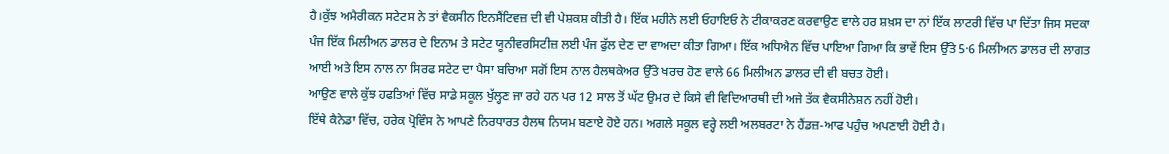ਹੈ।ਕੁੱਝ ਅਮੈਰੀਕਨ ਸਟੇਟਸ ਨੇ ਤਾਂ ਵੈਕਸੀਨ ਇਨਸੈਂਟਿਵਜ਼ ਦੀ ਵੀ ਪੇਸ਼ਕਸ਼ ਕੀਤੀ ਹੈ। ਇੱਕ ਮਹੀਨੇ ਲਈ ਓਹਾਇਓ ਨੇ ਟੀਕਾਕਰਣ ਕਰਵਾਉਣ ਵਾਲੇ ਹਰ ਸ਼ਖ਼ਸ ਦਾ ਨਾਂ ਇੱਕ ਲਾਟਰੀ ਵਿੱਚ ਪਾ ਦਿੱਤਾ ਜਿਸ ਸਦਕਾ ਪੰਜ ਇੱਕ ਮਿਲੀਅਨ ਡਾਲਰ ਦੇ ਇਨਾਮ ਤੇ ਸਟੇਟ ਯੂਨੀਵਰਸਿਟੀਜ਼ ਲਈ ਪੰਜ ਫੁੱਲ ਦੇਣ ਦਾ ਵਾਅਦਾ ਕੀਤਾ ਗਿਆ। ਇੱਕ ਅਧਿਐਨ ਵਿੱਚ ਪਾਇਆ ਗਿਆ ਕਿ ਭਾਵੇਂ ਇਸ ਉੱਤੇ 5·6 ਮਿਲੀਅਨ ਡਾਲਰ ਦੀ ਲਾਗਤ ਆਈ ਅਤੇ ਇਸ ਨਾਲ ਨਾ ਸਿਰਫ ਸਟੇਟ ਦਾ ਪੈਸਾ ਬਚਿਆ ਸਗੋਂ ਇਸ ਨਾਲ ਹੈਲਥਕੇਅਰ ਉੱਤੇ ਖਰਚ ਹੋਣ ਵਾਲੇ 66 ਮਿਲੀਅਨ ਡਾਲਰ ਦੀ ਵੀ ਬਚਤ ਹੋਈ।
ਆਉਣ ਵਾਲੇ ਕੁੱਝ ਹਫਤਿਆਂ ਵਿੱਚ ਸਾਡੇ ਸਕੂਲ ਖੁੱਲ੍ਹਣ ਜਾ ਰਹੇ ਹਨ ਪਰ 12 ਸਾਲ ਤੋਂ ਘੱਟ ਉਮਰ ਦੇ ਕਿਸੇ ਵੀ ਵਿਦਿਆਰਥੀ ਦੀ ਅਜੇ ਤੱਕ ਵੈਕਸੀਨੇਸ਼ਨ ਨਹੀਂ ਹੋਈ।
ਇੱਥੇ ਕੈਨੇਡਾ ਵਿੱਚ, ਹਰੇਕ ਪ੍ਰੋਵਿੰਸ ਨੇ ਆਪਣੇ ਨਿਰਧਾਰਤ ਹੈਲਥ ਨਿਯਮ ਬਣਾਏ ਹੋਏ ਹਨ। ਅਗਲੇ ਸਕੂਲ ਵਰ੍ਹੇ ਲਈ ਅਲਬਰਟਾ ਨੇ ਹੈਂਡਜ਼-ਆਫ ਪਹੁੰਚ ਅਪਣਾਈ ਹੋਈ ਹੈ।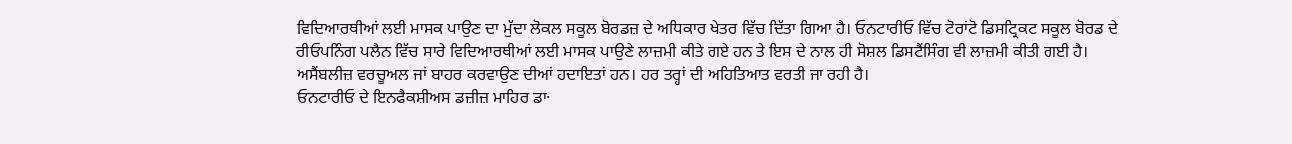ਵਿਦਿਆਰਥੀਆਂ ਲਈ ਮਾਸਕ ਪਾਉਣ ਦਾ ਮੁੱਦਾ ਲੋਕਲ ਸਕੂਲ ਬੋਰਡਜ਼ ਦੇ ਅਧਿਕਾਰ ਖੇਤਰ ਵਿੱਚ ਦਿੱਤਾ ਗਿਆ ਹੈ। ਓਨਟਾਰੀਓ ਵਿੱਚ ਟੋਰਾਂਟੋ ਡਿਸਟ੍ਰਿਕਟ ਸਕੂਲ ਬੋਰਡ ਦੇ ਰੀਓਪਨਿੰਗ ਪਲੈਨ ਵਿੱਚ ਸਾਰੇ ਵਿਦਿਆਰਥੀਆਂ ਲਈ ਮਾਸਕ ਪਾਉਣੇ ਲਾਜ਼ਮੀ ਕੀਤੇ ਗਏ ਹਨ ਤੇ ਇਸ ਦੇ ਨਾਲ ਹੀ ਸੋਸ਼ਲ ਡਿਸਟੈਂਸਿੰਗ ਵੀ ਲਾਜ਼ਮੀ ਕੀਤੀ ਗਈ ਹੈ। ਅਸੈਂਬਲੀਜ਼ ਵਰਚੂਅਲ ਜਾਂ ਬਾਹਰ ਕਰਵਾਉਣ ਦੀਆਂ ਹਦਾਇਤਾਂ ਹਨ। ਹਰ ਤਰ੍ਹਾਂ ਦੀ ਅਹਿਤਿਆਤ ਵਰਤੀ ਜਾ ਰਹੀ ਹੈ।
ਓਨਟਾਰੀਓ ਦੇ ਇਨਫੈਕਸ਼ੀਅਸ ਡਜ਼ੀਜ਼ ਮਾਹਿਰ ਡਾ·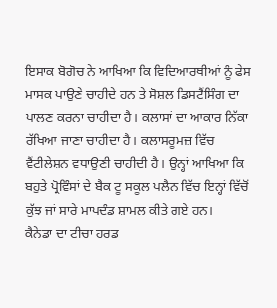ਇਸਾਕ ਬੋਗੋਚ ਨੇ ਆਖਿਆ ਕਿ ਵਿਦਿਆਰਥੀਆਂ ਨੂੰ ਫੇਸ ਮਾਸਕ ਪਾਉਣੇ ਚਾਹੀਦੇ ਹਨ ਤੇ ਸੋਸ਼ਲ ਡਿਸਟੈਂਸਿੰਗ ਦਾ ਪਾਲਣ ਕਰਨਾ ਚਾਹੀਦਾ ਹੈ। ਕਲਾਸਾਂ ਦਾ ਆਕਾਰ ਨਿੱਕਾ ਰੱਖਿਆ ਜਾਣਾ ਚਾਹੀਦਾ ਹੈ। ਕਲਾਸਰੂਮਜ਼ ਵਿੱਚ ਵੈਂਟੀਲੇਸ਼ਨ ਵਧਾਉਣੀ ਚਾਹੀਦੀ ਹੈ। ਉਨ੍ਹਾਂ ਆਖਿਆ ਕਿ ਬਹੁਤੇ ਪ੍ਰੋਵਿੰਸਾਂ ਦੇ ਬੈਕ ਟੂ ਸਕੂਲ ਪਲੈਨ ਵਿੱਚ ਇਨ੍ਹਾਂ ਵਿੱਚੋਂ ਕੁੱਝ ਜਾਂ ਸਾਰੇ ਮਾਪਦੰਡ ਸ਼ਾਮਲ ਕੀਤੇ ਗਏ ਹਨ।
ਕੈਨੇਡਾ ਦਾ ਟੀਚਾ ਹਰਡ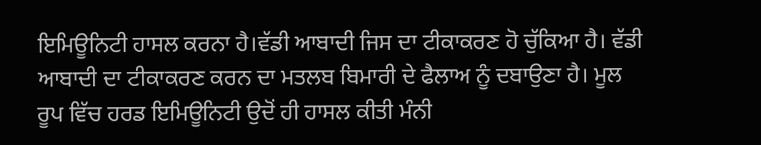ਇਮਿਊਨਿਟੀ ਹਾਸਲ ਕਰਨਾ ਹੈ।ਵੱਡੀ ਆਬਾਦੀ ਜਿਸ ਦਾ ਟੀਕਾਕਰਣ ਹੋ ਚੁੱਕਿਆ ਹੈ। ਵੱਡੀ ਆਬਾਦੀ ਦਾ ਟੀਕਾਕਰਣ ਕਰਨ ਦਾ ਮਤਲਬ ਬਿਮਾਰੀ ਦੇ ਫੈਲਾਅ ਨੂੰ ਦਬਾਉਣਾ ਹੈ। ਮੂਲ ਰੂਪ ਵਿੱਚ ਹਰਡ ਇਮਿਊਨਿਟੀ ਉਦੋਂ ਹੀ ਹਾਸਲ ਕੀਤੀ ਮੰਨੀ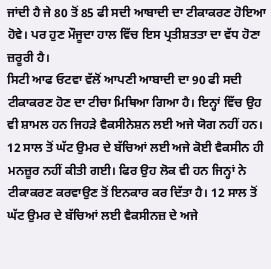ਜਾਂਦੀ ਹੈ ਜੇ 80 ਤੋਂ 85 ਫੀ ਸਦੀ ਆਬਾਦੀ ਦਾ ਟੀਕਾਕਰਣ ਹੋਇਆ ਹੋਵੇ। ਪਰ ਹੁਣ ਮੌਜੂਦਾ ਹਾਲ ਵਿੱਚ ਇਸ ਪ੍ਰਤੀਸ਼ਤਤਾ ਦਾ ਵੱਧ ਹੋਣਾ ਜ਼ਰੂਰੀ ਹੈ।
ਸਿਟੀ ਆਫ ਓਟਵਾ ਵੱਲੋਂ ਆਪਣੀ ਆਬਾਦੀ ਦਾ 90 ਫੀ ਸਦੀ ਟੀਕਾਕਰਣ ਹੋਣ ਦਾ ਟੀਚਾ ਮਿਥਿਆ ਗਿਆ ਹੈ। ਇਨ੍ਹਾਂ ਵਿੱਚ ਉਹ ਵੀ ਸ਼ਾਮਲ ਹਨ ਜਿਹੜੇ ਵੈਕਸੀਨੇਸ਼ਨ ਲਈ ਅਜੇ ਯੋਗ ਨਹੀਂ ਹਨ। 12 ਸਾਲ ਤੋਂ ਘੱਟ ਉਮਰ ਦੇ ਬੱਚਿਆਂ ਲਈ ਅਜੇ ਕੋਈ ਵੈਕਸੀਨ ਹੀ ਮਨਜ਼ੂਰ ਨਹੀਂ ਕੀਤੀ ਗਈ। ਫਿਰ ਉਹ ਲੋਕ ਵੀ ਹਨ ਜਿਨ੍ਹਾਂ ਨੇ ਟੀਕਾਕਰਣ ਕਰਵਾਉਣ ਤੋਂ ਇਨਕਾਰ ਕਰ ਦਿੱਤਾ ਹੈ। 12 ਸਾਲ ਤੋਂ ਘੱਟ ਉਮਰ ਦੇ ਬੱਚਿਆਂ ਲਈ ਵੈਕਸੀਨਜ਼ ਦੇ ਅਜੇ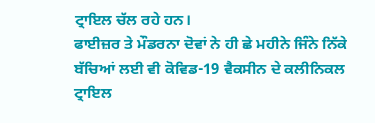ਟ੍ਰਾਇਲ ਚੱਲ ਰਹੇ ਹਨ।
ਫਾਈਜ਼ਰ ਤੇ ਮੌਡਰਨਾ ਦੋਵਾਂ ਨੇ ਹੀ ਛੇ ਮਹੀਨੇ ਜਿੰਨੇ ਨਿੱਕੇ ਬੱਚਿਆਂ ਲਈ ਵੀ ਕੋਵਿਡ-19 ਵੈਕਸੀਨ ਦੇ ਕਲੀਨਿਕਲ ਟ੍ਰਾਇਲ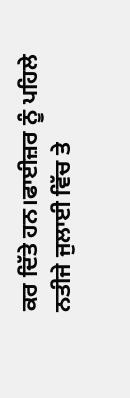ਕਰ ਦਿੱਤੇ ਹਨ।ਫਾਈਜ਼ਰ ਨੂੰ ਪਹਿਲੇ ਨਤੀਜੇ ਜੁਲਾਈ ਵਿੱਚ ਤੇ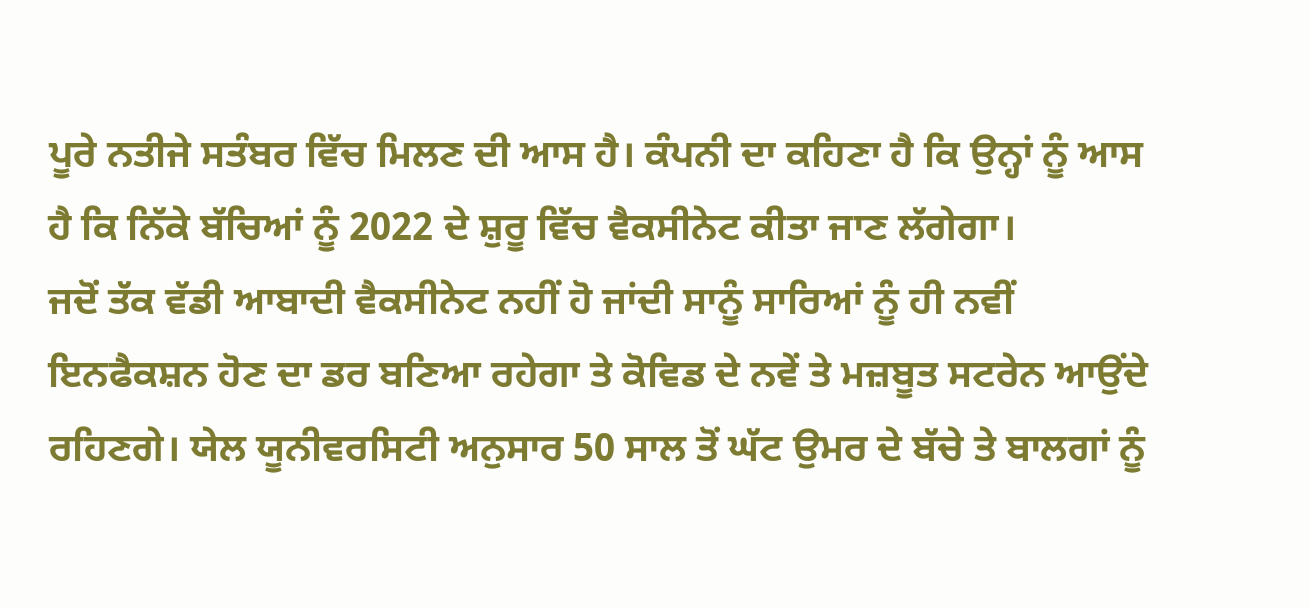ਪੂਰੇ ਨਤੀਜੇ ਸਤੰਬਰ ਵਿੱਚ ਮਿਲਣ ਦੀ ਆਸ ਹੈ। ਕੰਪਨੀ ਦਾ ਕਹਿਣਾ ਹੈ ਕਿ ਉਨ੍ਹਾਂ ਨੂੰ ਆਸ ਹੈ ਕਿ ਨਿੱਕੇ ਬੱਚਿਆਂ ਨੂੰ 2022 ਦੇ ਸ਼ੁਰੂ ਵਿੱਚ ਵੈਕਸੀਨੇਟ ਕੀਤਾ ਜਾਣ ਲੱਗੇਗਾ।
ਜਦੋਂ ਤੱਕ ਵੱਡੀ ਆਬਾਦੀ ਵੈਕਸੀਨੇਟ ਨਹੀਂ ਹੋ ਜਾਂਦੀ ਸਾਨੂੰ ਸਾਰਿਆਂ ਨੂੰ ਹੀ ਨਵੀਂ ਇਨਫੈਕਸ਼ਨ ਹੋਣ ਦਾ ਡਰ ਬਣਿਆ ਰਹੇਗਾ ਤੇ ਕੋਵਿਡ ਦੇ ਨਵੇਂ ਤੇ ਮਜ਼ਬੂਤ ਸਟਰੇਨ ਆਉਂਦੇ ਰਹਿਣਗੇ। ਯੇਲ ਯੂਨੀਵਰਸਿਟੀ ਅਨੁਸਾਰ 50 ਸਾਲ ਤੋਂ ਘੱਟ ਉਮਰ ਦੇ ਬੱਚੇ ਤੇ ਬਾਲਗਾਂ ਨੂੰ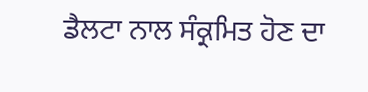ਡੈਲਟਾ ਨਾਲ ਸੰਕ੍ਰਮਿਤ ਹੋਣ ਦਾ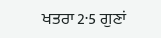ਖਤਰਾ 2·5 ਗੁਣਾਂ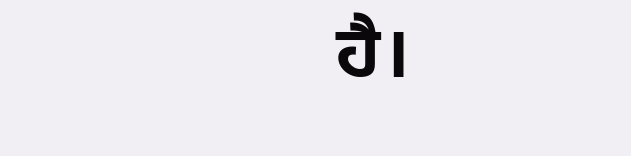ਹੈ।